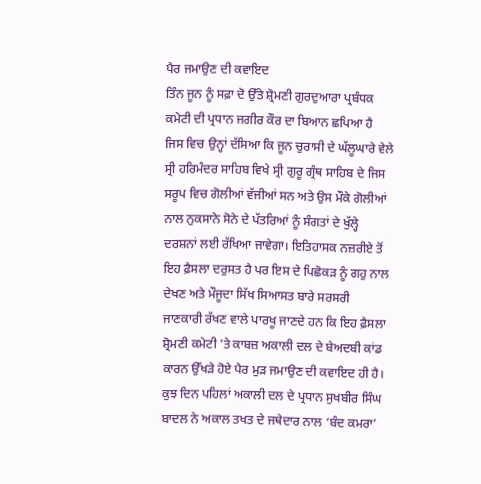ਪੈਰ ਜਮਾਉਣ ਦੀ ਕਵਾਇਦ
ਤਿੰਨ ਜੂਨ ਨੂੰ ਸਫ਼ਾ ਦੋ ਉੱਤੇ ਸ਼੍ਰੋਮਣੀ ਗੁਰਦੁਆਰਾ ਪ੍ਰਬੰਧਕ ਕਮੇਟੀ ਦੀ ਪ੍ਰਧਾਨ ਜਗੀਰ ਕੌਰ ਦਾ ਬਿਆਨ ਛਪਿਆ ਹੈ ਜਿਸ ਵਿਚ ਉਨ੍ਹਾਂ ਦੱਸਿਆ ਕਿ ਜੂਨ ਚੁਰਾਸੀ ਦੇ ਘੱਲੂਘਾਰੇ ਵੇਲੇ ਸ੍ਰੀ ਹਰਿਮੰਦਰ ਸਾਹਿਬ ਵਿਖੇ ਸ੍ਰੀ ਗੁਰੂ ਗ੍ਰੰਥ ਸਾਹਿਬ ਦੇ ਜਿਸ ਸਰੂਪ ਵਿਚ ਗੋਲੀਆਂ ਵੱਜੀਆਂ ਸਨ ਅਤੇ ਉਸ ਮੌਕੇ ਗੋਲੀਆਂ ਨਾਲ ਨੁਕਸਾਨੇ ਸੋਨੇ ਦੇ ਪੱਤਰਿਆਂ ਨੂੰ ਸੰਗਤਾਂ ਦੇ ਖੁੱਲ੍ਹੇ ਦਰਸ਼ਨਾਂ ਲਈ ਰੱਖਿਆ ਜਾਵੇਗਾ। ਇਤਿਹਾਸਕ ਨਜ਼ਰੀਏ ਤੋਂ ਇਹ ਫ਼ੈਸਲਾ ਦਰੁਸਤ ਹੈ ਪਰ ਇਸ ਦੇ ਪਿਛੋਕੜ ਨੂੰ ਗਹੁ ਨਾਲ ਦੇਖਣ ਅਤੇ ਮੌਜੂਦਾ ਸਿੱਖ ਸਿਆਸਤ ਬਾਰੇ ਸਰਸਰੀ ਜਾਣਕਾਰੀ ਰੱਖਣ ਵਾਲੇ ਪਾਰਖੂ ਜਾਣਦੇ ਹਨ ਕਿ ਇਹ ਫ਼ੈਸਲਾ ਸ਼੍ਰੋਮਣੀ ਕਮੇਟੀ ’ਤੇ ਕਾਬਜ਼ ਅਕਾਲੀ ਦਲ ਦੇ ਬੇਅਦਬੀ ਕਾਂਡ ਕਾਰਨ ਉੱਖੜੇ ਹੋਏ ਪੈਰ ਮੁੜ ਜਮਾਉਣ ਦੀ ਕਵਾਇਦ ਹੀ ਹੈ। ਕੁਝ ਦਿਨ ਪਹਿਲਾਂ ਅਕਾਲੀ ਦਲ ਦੇ ਪ੍ਰਧਾਨ ਸੁਖਬੀਰ ਸਿੰਘ ਬਾਦਲ ਨੇ ਅਕਾਲ ਤਖਤ ਦੇ ਜਥੇਦਾਰ ਨਾਲ ‘ਬੰਦ ਕਮਰਾ’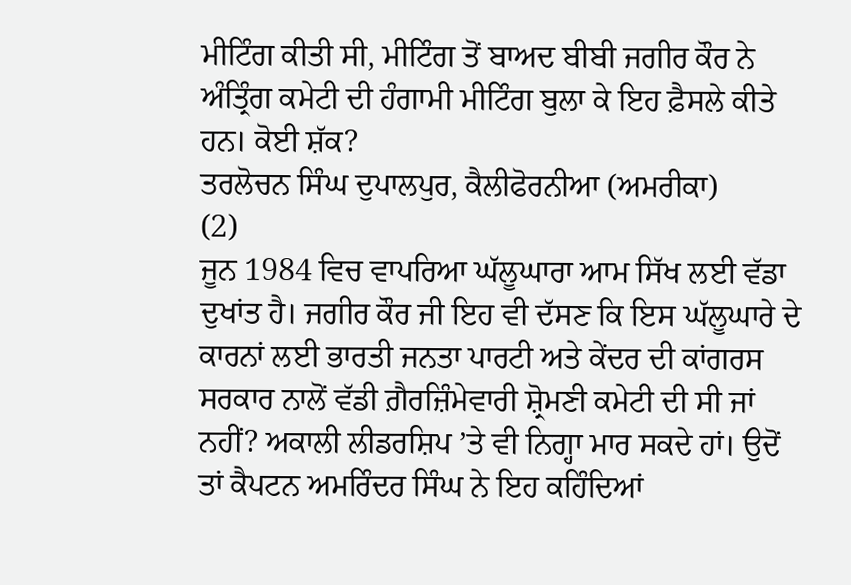ਮੀਟਿੰਗ ਕੀਤੀ ਸੀ, ਮੀਟਿੰਗ ਤੋਂ ਬਾਅਦ ਬੀਬੀ ਜਗੀਰ ਕੌਰ ਨੇ ਅੰਤ੍ਰਿੰਗ ਕਮੇਟੀ ਦੀ ਹੰਗਾਮੀ ਮੀਟਿੰਗ ਬੁਲਾ ਕੇ ਇਹ ਫ਼ੈਸਲੇ ਕੀਤੇ ਹਨ। ਕੋਈ ਸ਼ੱਕ?
ਤਰਲੋਚਨ ਸਿੰਘ ਦੁਪਾਲਪੁਰ, ਕੈਲੀਫੋਰਨੀਆ (ਅਮਰੀਕਾ)
(2)
ਜੂਨ 1984 ਵਿਚ ਵਾਪਰਿਆ ਘੱਲੂਘਾਰਾ ਆਮ ਸਿੱਖ ਲਈ ਵੱਡਾ ਦੁਖਾਂਤ ਹੈ। ਜਗੀਰ ਕੌਰ ਜੀ ਇਹ ਵੀ ਦੱਸਣ ਕਿ ਇਸ ਘੱਲੂਘਾਰੇ ਦੇ ਕਾਰਨਾਂ ਲਈ ਭਾਰਤੀ ਜਨਤਾ ਪਾਰਟੀ ਅਤੇ ਕੇਂਦਰ ਦੀ ਕਾਂਗਰਸ ਸਰਕਾਰ ਨਾਲੋਂ ਵੱਡੀ ਗ਼ੈਰਜ਼ਿੰਮੇਵਾਰੀ ਸ਼੍ਰੋਮਣੀ ਕਮੇਟੀ ਦੀ ਸੀ ਜਾਂ ਨਹੀਂ? ਅਕਾਲੀ ਲੀਡਰਸ਼ਿਪ ’ਤੇ ਵੀ ਨਿਗ੍ਹਾ ਮਾਰ ਸਕਦੇ ਹਾਂ। ਉਦੋਂ ਤਾਂ ਕੈਪਟਨ ਅਮਰਿੰਦਰ ਸਿੰਘ ਨੇ ਇਹ ਕਹਿੰਦਿਆਂ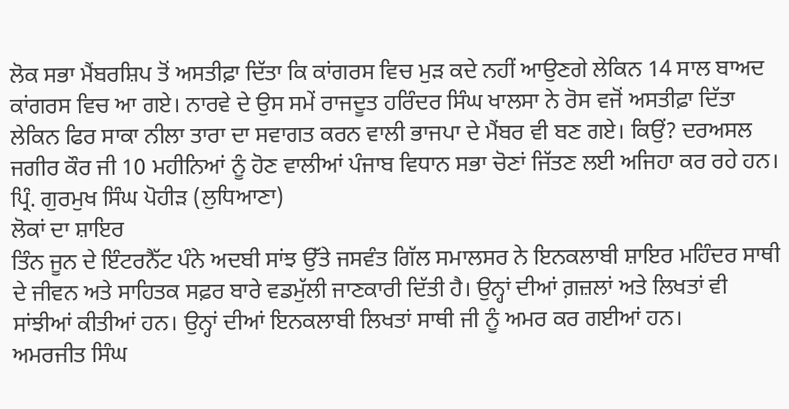ਲੋਕ ਸਭਾ ਮੈਂਬਰਸ਼ਿਪ ਤੋਂ ਅਸਤੀਫ਼ਾ ਦਿੱਤਾ ਕਿ ਕਾਂਗਰਸ ਵਿਚ ਮੁੜ ਕਦੇ ਨਹੀਂ ਆਉਣਗੇ ਲੇਕਿਨ 14 ਸਾਲ ਬਾਅਦ ਕਾਂਗਰਸ ਵਿਚ ਆ ਗਏ। ਨਾਰਵੇ ਦੇ ਉਸ ਸਮੇਂ ਰਾਜਦੂਤ ਹਰਿੰਦਰ ਸਿੰਘ ਖਾਲਸਾ ਨੇ ਰੋਸ ਵਜੋਂ ਅਸਤੀਫ਼ਾ ਦਿੱਤਾ ਲੇਕਿਨ ਫਿਰ ਸਾਕਾ ਨੀਲਾ ਤਾਰਾ ਦਾ ਸਵਾਗਤ ਕਰਨ ਵਾਲੀ ਭਾਜਪਾ ਦੇ ਮੈਂਬਰ ਵੀ ਬਣ ਗਏ। ਕਿਉਂ? ਦਰਅਸਲ ਜਗੀਰ ਕੌਰ ਜੀ 10 ਮਹੀਨਿਆਂ ਨੂੰ ਹੋਣ ਵਾਲੀਆਂ ਪੰਜਾਬ ਵਿਧਾਨ ਸਭਾ ਚੋਣਾਂ ਜਿੱਤਣ ਲਈ ਅਜਿਹਾ ਕਰ ਰਹੇ ਹਨ।
ਪ੍ਰਿੰ. ਗੁਰਮੁਖ ਸਿੰਘ ਪੋਹੀੜ (ਲੁਧਿਆਣਾ)
ਲੋਕਾਂ ਦਾ ਸ਼ਾਇਰ
ਤਿੰਨ ਜੂਨ ਦੇ ਇੰਟਰਨੈੱਟ ਪੰਨੇ ਅਦਬੀ ਸਾਂਝ ਉੱਤੇ ਜਸਵੰਤ ਗਿੱਲ ਸਮਾਲਸਰ ਨੇ ਇਨਕਲਾਬੀ ਸ਼ਾਇਰ ਮਹਿੰਦਰ ਸਾਥੀ ਦੇ ਜੀਵਨ ਅਤੇ ਸਾਹਿਤਕ ਸਫ਼ਰ ਬਾਰੇ ਵਡਮੁੱਲੀ ਜਾਣਕਾਰੀ ਦਿੱਤੀ ਹੈ। ਉਨ੍ਹਾਂ ਦੀਆਂ ਗ਼ਜ਼ਲਾਂ ਅਤੇ ਲਿਖਤਾਂ ਵੀ ਸਾਂਝੀਆਂ ਕੀਤੀਆਂ ਹਨ। ਉਨ੍ਹਾਂ ਦੀਆਂ ਇਨਕਲਾਬੀ ਲਿਖਤਾਂ ਸਾਥੀ ਜੀ ਨੂੰ ਅਮਰ ਕਰ ਗਈਆਂ ਹਨ।
ਅਮਰਜੀਤ ਸਿੰਘ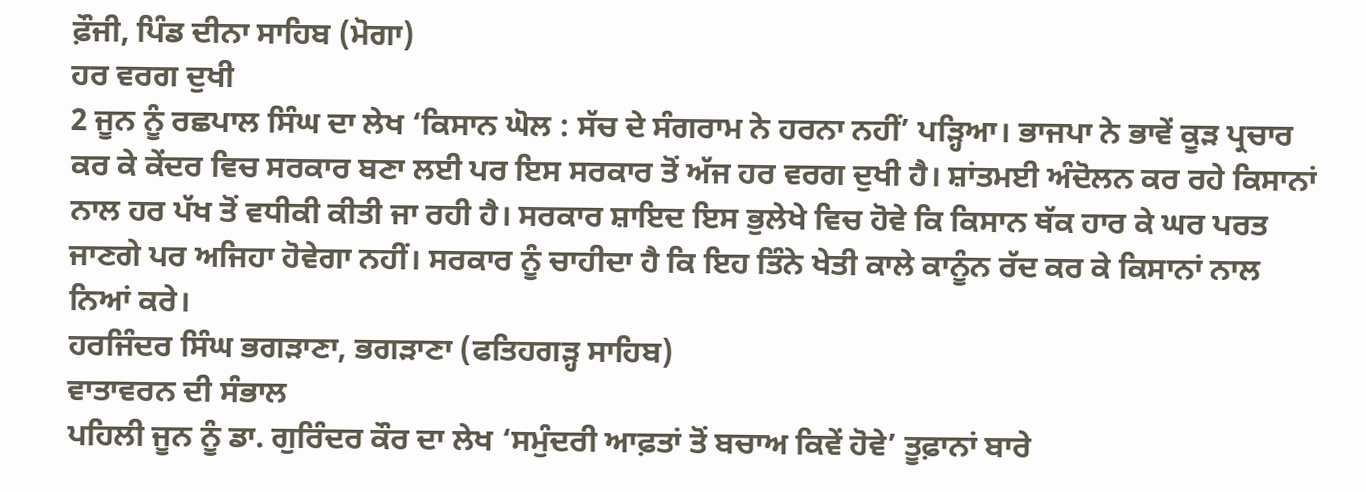ਫ਼ੌਜੀ, ਪਿੰਡ ਦੀਨਾ ਸਾਹਿਬ (ਮੋਗਾ)
ਹਰ ਵਰਗ ਦੁਖੀ
2 ਜੂਨ ਨੂੰ ਰਛਪਾਲ ਸਿੰਘ ਦਾ ਲੇਖ ‘ਕਿਸਾਨ ਘੋਲ : ਸੱਚ ਦੇ ਸੰਗਰਾਮ ਨੇ ਹਰਨਾ ਨਹੀਂ’ ਪੜ੍ਹਿਆ। ਭਾਜਪਾ ਨੇ ਭਾਵੇਂ ਕੂੜ ਪ੍ਰਚਾਰ ਕਰ ਕੇ ਕੇਂਦਰ ਵਿਚ ਸਰਕਾਰ ਬਣਾ ਲਈ ਪਰ ਇਸ ਸਰਕਾਰ ਤੋਂ ਅੱਜ ਹਰ ਵਰਗ ਦੁਖੀ ਹੈ। ਸ਼ਾਂਤਮਈ ਅੰਦੋਲਨ ਕਰ ਰਹੇ ਕਿਸਾਨਾਂ ਨਾਲ ਹਰ ਪੱਖ ਤੋਂ ਵਧੀਕੀ ਕੀਤੀ ਜਾ ਰਹੀ ਹੈ। ਸਰਕਾਰ ਸ਼ਾਇਦ ਇਸ ਭੁਲੇਖੇ ਵਿਚ ਹੋਵੇ ਕਿ ਕਿਸਾਨ ਥੱਕ ਹਾਰ ਕੇ ਘਰ ਪਰਤ ਜਾਣਗੇ ਪਰ ਅਜਿਹਾ ਹੋਵੇਗਾ ਨਹੀਂ। ਸਰਕਾਰ ਨੂੰ ਚਾਹੀਦਾ ਹੈ ਕਿ ਇਹ ਤਿੰਨੇ ਖੇਤੀ ਕਾਲੇ ਕਾਨੂੰਨ ਰੱਦ ਕਰ ਕੇ ਕਿਸਾਨਾਂ ਨਾਲ ਨਿਆਂ ਕਰੇ।
ਹਰਜਿੰਦਰ ਸਿੰਘ ਭਗੜਾਣਾ, ਭਗੜਾਣਾ (ਫਤਿਹਗੜ੍ਹ ਸਾਹਿਬ)
ਵਾਤਾਵਰਨ ਦੀ ਸੰਭਾਲ
ਪਹਿਲੀ ਜੂਨ ਨੂੰ ਡਾ. ਗੁਰਿੰਦਰ ਕੌਰ ਦਾ ਲੇਖ ‘ਸਮੁੰਦਰੀ ਆਫ਼ਤਾਂ ਤੋਂ ਬਚਾਅ ਕਿਵੇਂ ਹੋਵੇ’ ਤੂਫ਼ਾਨਾਂ ਬਾਰੇ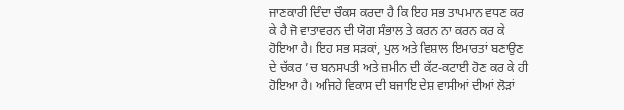ਜਾਣਕਾਰੀ ਦਿੰਦਾ ਚੌਕਸ ਕਰਦਾ ਹੈ ਕਿ ਇਹ ਸਭ ਤਾਪਮਾਨ ਵਧਣ ਕਰ ਕੇ ਹੈ ਜੋ ਵਾਤਾਵਰਨ ਦੀ ਯੋਗ ਸੰਭਾਲ ਤੇ ਕਰਨ ਨਾ ਕਰਨ ਕਰ ਕੇ ਹੋਇਆ ਹੈ। ਇਹ ਸਭ ਸੜਕਾਂ, ਪੁਲ ਅਤੇ ਵਿਸ਼ਾਲ ਇਮਾਰਤਾਂ ਬਣਾਉਣ ਦੇ ਚੱਕਰ ’ਚ ਬਨਸਪਤੀ ਅਤੇ ਜ਼ਮੀਨ ਦੀ ਕੱਟ-ਕਟਾਈ ਹੋਣ ਕਰ ਕੇ ਹੀ ਹੋਇਆ ਹੈ। ਅਜਿਹੇ ਵਿਕਾਸ ਦੀ ਬਜਾਇ ਦੇਸ਼ ਵਾਸੀਆਂ ਦੀਆਂ ਲੋੜਾਂ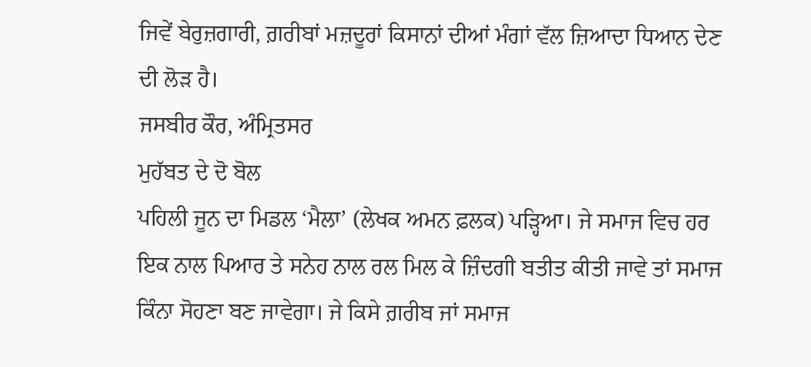ਜਿਵੇਂ ਬੇਰੁਜ਼ਗਾਰੀ, ਗ਼ਰੀਬਾਂ ਮਜ਼ਦੂਰਾਂ ਕਿਸਾਨਾਂ ਦੀਆਂ ਮੰਗਾਂ ਵੱਲ ਜ਼ਿਆਦਾ ਧਿਆਨ ਦੇਣ ਦੀ ਲੋੜ ਹੈ।
ਜਸਬੀਰ ਕੌਰ, ਅੰਮ੍ਰਿਤਸਰ
ਮੁਹੱਬਤ ਦੇ ਦੋ ਬੋਲ
ਪਹਿਲੀ ਜੂਨ ਦਾ ਮਿਡਲ ‘ਮੈਲਾ’ (ਲੇਖਕ ਅਮਨ ਫ਼ਲਕ) ਪੜ੍ਹਿਆ। ਜੇ ਸਮਾਜ ਵਿਚ ਹਰ ਇਕ ਨਾਲ ਪਿਆਰ ਤੇ ਸਨੇਹ ਨਾਲ ਰਲ ਮਿਲ ਕੇ ਜ਼ਿੰਦਗੀ ਬਤੀਤ ਕੀਤੀ ਜਾਵੇ ਤਾਂ ਸਮਾਜ ਕਿੰਨਾ ਸੋਹਣਾ ਬਣ ਜਾਵੇਗਾ। ਜੇ ਕਿਸੇ ਗ਼ਰੀਬ ਜਾਂ ਸਮਾਜ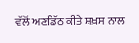ਵੱਲੋਂ ਅਣਡਿੱਠ ਕੀਤੇ ਸ਼ਖ਼ਸ ਨਾਲ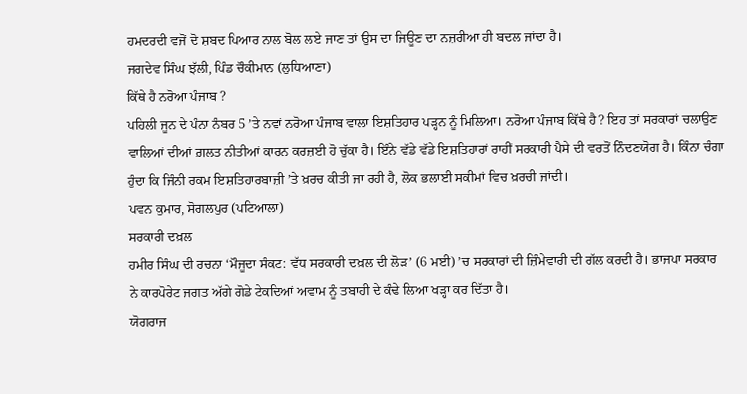ਹਮਦਰਦੀ ਵਜੋਂ ਦੋ ਸ਼ਬਦ ਪਿਆਰ ਨਾਲ ਬੋਲ ਲਏ ਜਾਣ ਤਾਂ ਉਸ ਦਾ ਜਿਊਣ ਦਾ ਨਜ਼ਰੀਆ ਹੀ ਬਦਲ ਜਾਂਦਾ ਹੈ।
ਜਗਦੇਵ ਸਿੰਘ ਝੱਲੀ, ਪਿੰਡ ਚੌਕੀਮਾਨ (ਲੁਧਿਆਣਾ)
ਕਿੱਥੇ ਹੈ ਨਰੋਆ ਪੰਜਾਬ ?
ਪਹਿਲੀ ਜੂਨ ਦੇ ਪੰਨਾ ਨੰਬਰ 5 ’ਤੇ ਨਵਾਂ ਨਰੋਆ ਪੰਜਾਬ ਵਾਲਾ ਇਸ਼ਤਿਹਾਰ ਪੜ੍ਹਨ ਨੂੰ ਮਿਲਿਆ। ਨਰੋਆ ਪੰਜਾਬ ਕਿੱਥੇ ਹੈ? ਇਹ ਤਾਂ ਸਰਕਾਰਾਂ ਚਲਾਉਣ ਵਾਲਿਆਂ ਦੀਆਂ ਗ਼ਲਤ ਨੀਤੀਆਂ ਕਾਰਨ ਕਰਜ਼ਈ ਹੋ ਚੁੱਕਾ ਹੈ। ਇੰਨੇ ਵੱਡੇ ਵੱਡੇ ਇਸ਼ਤਿਹਾਰਾਂ ਰਾਹੀਂ ਸਰਕਾਰੀ ਪੈਸੇ ਦੀ ਵਰਤੋਂ ਨਿੰਦਣਯੋਗ ਹੈ। ਕਿੰਨਾ ਚੰਗਾ ਹੁੰਦਾ ਕਿ ਜਿੰਨੀ ਰਕਮ ਇਸ਼ਤਿਹਾਰਬਾਜ਼ੀ ’ਤੇ ਖ਼ਰਚ ਕੀਤੀ ਜਾ ਰਹੀ ਹੈ, ਲੋਕ ਭਲਾਈ ਸਕੀਮਾਂ ਵਿਚ ਖ਼ਰਚੀ ਜਾਂਦੀ।
ਪਵਨ ਕੁਮਾਰ, ਸੋਗਲਪੁਰ (ਪਟਿਆਲਾ)
ਸਰਕਾਰੀ ਦਖ਼ਲ
ਹਮੀਰ ਸਿੰਘ ਦੀ ਰਚਨਾ ‘ਮੌਜੂਦਾ ਸੰਕਟ: ਵੱਧ ਸਰਕਾਰੀ ਦਖ਼ਲ ਦੀ ਲੋੜ’ (6 ਮਈ) ’ਚ ਸਰਕਾਰਾਂ ਦੀ ਜ਼ਿੰਮੇਵਾਰੀ ਦੀ ਗੱਲ ਕਰਦੀ ਹੈ। ਭਾਜਪਾ ਸਰਕਾਰ ਨੇ ਕਾਰਪੋਰੇਟ ਜਗਤ ਅੱਗੇ ਗੋਡੇ ਟੇਕਦਿਆਂ ਅਵਾਮ ਨੂੰ ਤਬਾਹੀ ਦੇ ਕੰਢੇ ਲਿਆ ਖੜ੍ਹਾ ਕਰ ਦਿੱਤਾ ਹੈ।
ਯੋਗਰਾਜ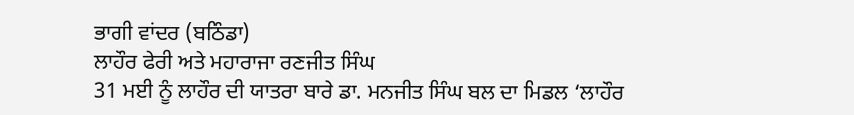ਭਾਗੀ ਵਾਂਦਰ (ਬਠਿੰਡਾ)
ਲਾਹੌਰ ਫੇਰੀ ਅਤੇ ਮਹਾਰਾਜਾ ਰਣਜੀਤ ਸਿੰਘ
31 ਮਈ ਨੂੰ ਲਾਹੌਰ ਦੀ ਯਾਤਰਾ ਬਾਰੇ ਡਾ. ਮਨਜੀਤ ਸਿੰਘ ਬਲ ਦਾ ਮਿਡਲ ‘ਲਾਹੌਰ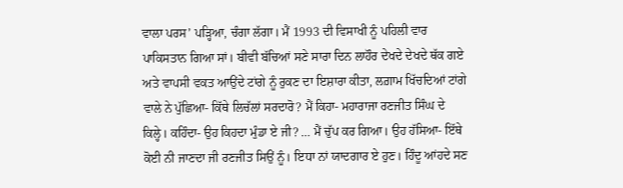ਵਾਲਾ ਪਰਸ’ ਪੜ੍ਹਿਆ, ਚੰਗਾ ਲੱਗਾ। ਮੈਂ 1993 ਦੀ ਵਿਸਾਖੀ ਨੂੰ ਪਹਿਲੀ ਵਾਰ ਪਾਕਿਸਤਾਨ ਗਿਆ ਸਾਂ। ਬੀਵੀ ਬੱਚਿਆਂ ਸਣੇ ਸਾਰਾ ਦਿਨ ਲਾਹੌਰ ਦੇਖਦੇ ਦੇਖਦੇ ਥੱਕ ਗਏ ਅਤੇ ਵਾਪਸੀ ਵਕਤ ਆਉਂਦੇ ਟਾਂਗੇ ਨੂੰ ਰੁਕਣ ਦਾ ਇਸ਼ਾਰਾ ਕੀਤਾ, ਲਗ਼ਾਮ ਖਿੱਚਦਿਆਂ ਟਾਂਗੇ ਵਾਲੇ ਨੇ ਪੁੱਛਿਆ- ਕਿੱਥੇ ਲਿਚੱਲਾਂ ਸਰਦਾਰੋ? ਮੈਂ ਕਿਹਾ- ਮਹਾਰਾਜਾ ਰਣਜੀਤ ਸਿੰਘ ਦੇ ਕਿਲ੍ਹੇ। ਕਹਿੰਦਾ- ਉਹ ਕਿਹਦਾ ਮੁੰਡਾ ਏ ਜੀ? … ਮੈਂ ਚੁੱਪ ਕਰ ਗਿਆ। ਉਹ ਹੱਸਿਆ- ਇੱਥੇ ਕੋਈ ਨੀ ਜਾਣਦਾ ਜੀ ਰਣਜੀਤ ਸਿਉਂ ਨੂੰ। ਇਧਾ ਨਾਂ ਯਾਦਗਾਰ ਏ ਹੁਣ। ਹਿੰਦੂ ਆਂਹਦੇ ਸਣ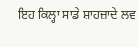ਇਹ ਕਿਲ੍ਹਾ ਸਾਡੇ ਸ਼ਾਹਜ਼ਾਦੇ ਲਵ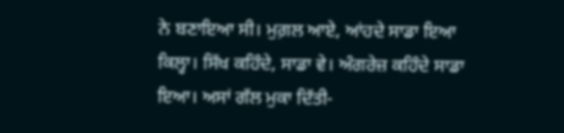ਨੇ ਬਣਾਇਆ ਸੀ। ਮੁਗ਼ਲ ਆਏ, ਆਂਹਦੇ ਸਾਡਾ ਇਆ ਕਿਲ੍ਹਾ। ਸਿੱਖ ਕਹਿੰਦੇ, ਸਾਡਾ ਵੇ। ਅੰਗਰੇਜ਼ ਕਹਿੰਦੇ ਸਾਡਾ ਇਆ। ਅਸਾਂ ਗੱਲ ਮੁਕਾ ਦਿੱਤੀ-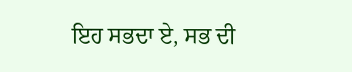ਇਹ ਸਭਦਾ ਏ, ਸਭ ਦੀ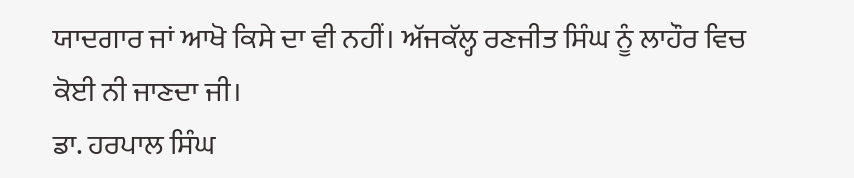ਯਾਦਗਾਰ ਜਾਂ ਆਖੋ ਕਿਸੇ ਦਾ ਵੀ ਨਹੀਂ। ਅੱਜਕੱਲ੍ਹ ਰਣਜੀਤ ਸਿੰਘ ਨੂੰ ਲਾਹੌਰ ਵਿਚ ਕੋਈ ਨੀ ਜਾਣਦਾ ਜੀ।
ਡਾ. ਹਰਪਾਲ ਸਿੰਘ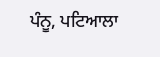ਪੰਨੂ, ਪਟਿਆਲਾ